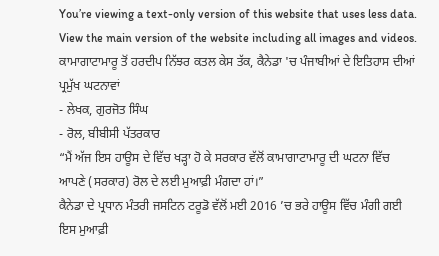You’re viewing a text-only version of this website that uses less data. View the main version of the website including all images and videos.
ਕਾਮਾਗਾਟਾਮਾਰੂ ਤੋਂ ਹਰਦੀਪ ਨਿੱਝਰ ਕਤਲ ਕੇਸ ਤੱਕ, ਕੈਨੇਡਾ 'ਚ ਪੰਜਾਬੀਆਂ ਦੇ ਇਤਿਹਾਸ ਦੀਆਂ ਪ੍ਰਮੁੱਖ ਘਟਨਾਵਾਂ
- ਲੇਖਕ, ਗੁਰਜੋਤ ਸਿੰਘ
- ਰੋਲ, ਬੀਬੀਸੀ ਪੱਤਰਕਾਰ
“ਮੈਂ ਅੱਜ ਇਸ ਹਾਊਸ ਦੇ ਵਿੱਚ ਖੜ੍ਹਾ ਹੋ ਕੇ ਸਰਕਾਰ ਵੱਲੋਂ ਕਾਮਾਗਾਟਾਮਾਰੂ ਦੀ ਘਟਨਾ ਵਿੱਚ ਆਪਣੇ (ਸਰਕਾਰ) ਰੋਲ ਦੇ ਲਈ ਮੁਆਫ਼ੀ ਮੰਗਦਾ ਹਾਂ।”
ਕੈਨੇਡਾ ਦੇ ਪ੍ਰਧਾਨ ਮੰਤਰੀ ਜਸਟਿਨ ਟਰੂਡੋ ਵੱਲੋਂ ਮਈ 2016 ’ਚ ਭਰੇ ਹਾਊਸ ਵਿੱਚ ਮੰਗੀ ਗਈ ਇਸ ਮੁਆਫ਼ੀ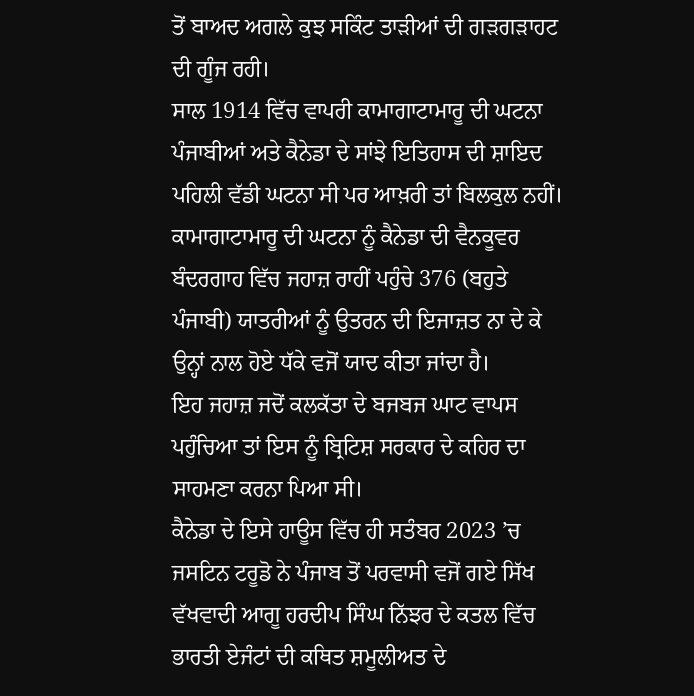ਤੋਂ ਬਾਅਦ ਅਗਲੇ ਕੁਝ ਸਕਿੰਟ ਤਾੜੀਆਂ ਦੀ ਗੜਗੜਾਹਟ ਦੀ ਗੂੰਜ ਰਹੀ।
ਸਾਲ 1914 ਵਿੱਚ ਵਾਪਰੀ ਕਾਮਾਗਾਟਾਮਾਰੂ ਦੀ ਘਟਨਾ ਪੰਜਾਬੀਆਂ ਅਤੇ ਕੈਨੇਡਾ ਦੇ ਸਾਂਝੇ ਇਤਿਹਾਸ ਦੀ ਸ਼ਾਇਦ ਪਹਿਲੀ ਵੱਡੀ ਘਟਨਾ ਸੀ ਪਰ ਆਖ਼ਰੀ ਤਾਂ ਬਿਲਕੁਲ ਨਹੀਂ।
ਕਾਮਾਗਾਟਾਮਾਰੂ ਦੀ ਘਟਨਾ ਨੂੰ ਕੈਨੇਡਾ ਦੀ ਵੈਨਕੂਵਰ ਬੰਦਰਗਾਹ ਵਿੱਚ ਜਹਾਜ਼ ਰਾਹੀਂ ਪਹੁੰਚੇ 376 (ਬਹੁਤੇ ਪੰਜਾਬੀ) ਯਾਤਰੀਆਂ ਨੂੰ ਉਤਰਨ ਦੀ ਇਜਾਜ਼ਤ ਨਾ ਦੇ ਕੇ ਉਨ੍ਹਾਂ ਨਾਲ ਹੋਏ ਧੱਕੇ ਵਜੋਂ ਯਾਦ ਕੀਤਾ ਜਾਂਦਾ ਹੈ।
ਇਹ ਜਹਾਜ਼ ਜਦੋਂ ਕਲਕੱਤਾ ਦੇ ਬਜਬਜ ਘਾਟ ਵਾਪਸ ਪਹੁੰਚਿਆ ਤਾਂ ਇਸ ਨੂੰ ਬ੍ਰਿਟਿਸ਼ ਸਰਕਾਰ ਦੇ ਕਹਿਰ ਦਾ ਸਾਹਮਣਾ ਕਰਨਾ ਪਿਆ ਸੀ।
ਕੈਨੇਡਾ ਦੇ ਇਸੇ ਹਾਊਸ ਵਿੱਚ ਹੀ ਸਤੰਬਰ 2023 ’ਚ ਜਸਟਿਨ ਟਰੂਡੋ ਨੇ ਪੰਜਾਬ ਤੋਂ ਪਰਵਾਸੀ ਵਜੋਂ ਗਏ ਸਿੱਖ ਵੱਖਵਾਦੀ ਆਗੂ ਹਰਦੀਪ ਸਿੰਘ ਨਿੱਝਰ ਦੇ ਕਤਲ ਵਿੱਚ ਭਾਰਤੀ ਏਜੰਟਾਂ ਦੀ ਕਥਿਤ ਸ਼ਮੂਲੀਅਤ ਦੇ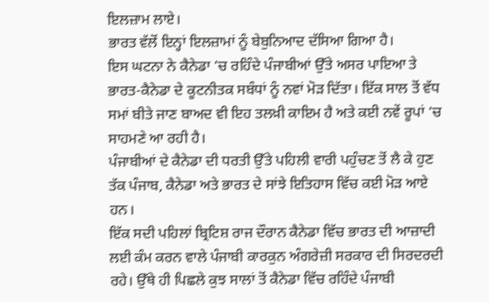ਇਲਜ਼ਾਮ ਲਾਏ।
ਭਾਰਤ ਵੱਲੋਂ ਇਨ੍ਹਾਂ ਇਲਜ਼ਾਮਾਂ ਨੂੰ ਬੇਬੁਨਿਆਦ ਦੱਸਿਆ ਗਿਆ ਹੈ।
ਇਸ ਘਟਨਾ ਨੇ ਕੈਨੇਡਾ ’ਚ ਰਹਿੰਦੇ ਪੰਜਾਬੀਆਂ ਉੱਤੇ ਅਸਰ ਪਾਇਆ ਤੇ ਭਾਰਤ-ਕੈਨੇਡਾ ਦੇ ਕੂਟਨੀਤਕ ਸਬੰਧਾਂ ਨੂੰ ਨਵਾਂ ਮੋੜ ਦਿੱਤਾ। ਇੱਕ ਸਾਲ ਤੋਂ ਵੱਧ ਸਮਾਂ ਬੀਤੇ ਜਾਣ ਬਾਅਦ ਵੀ ਇਹ ਤਲਖ਼ੀ ਕਾਇਮ ਹੈ ਅਤੇ ਕਈ ਨਵੇਂ ਰੂਪਾਂ ’ਚ ਸਾਹਮਣੇ ਆ ਰਹੀ ਹੈ।
ਪੰਜਾਬੀਆਂ ਦੇ ਕੈਨੇਡਾ ਦੀ ਧਰਤੀ ਉੱਤੇ ਪਹਿਲੀ ਵਾਰੀ ਪਹੁੰਚਣ ਤੋਂ ਲੈ ਕੇ ਹੁਣ ਤੱਕ ਪੰਜਾਬ, ਕੈਨੇਡਾ ਅਤੇ ਭਾਰਤ ਦੇ ਸਾਂਝੇ ਇਤਿਹਾਸ ਵਿੱਚ ਕਈ ਮੋੜ ਆਏ ਹਨ।
ਇੱਕ ਸਦੀ ਪਹਿਲਾਂ ਬ੍ਰਿਟਿਸ਼ ਰਾਜ ਦੌਰਾਨ ਕੈਨੇਡਾ ਵਿੱਚ ਭਾਰਤ ਦੀ ਆਜ਼ਾਦੀ ਲਈ ਕੰਮ ਕਰਨ ਵਾਲੇ ਪੰਜਾਬੀ ਕਾਰਕੁਨ ਅੰਗਰੇਜ਼ੀ ਸਰਕਾਰ ਦੀ ਸਿਰਦਰਦੀ ਰਹੇ। ਉੱਥੇ ਹੀ ਪਿਛਲੇ ਕੁਝ ਸਾਲਾਂ ਤੋਂ ਕੈਨੇਡਾ ਵਿੱਚ ਰਹਿੰਦੇ ਪੰਜਾਬੀ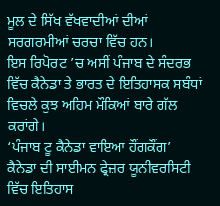ਮੂਲ ਦੇ ਸਿੱਖ ਵੱਖਵਾਦੀਆਂ ਦੀਆਂ ਸਰਗਰਮੀਆਂ ਚਰਚਾ ਵਿੱਚ ਹਨ।
ਇਸ ਰਿਪੋਰਟ ’ਚ ਅਸੀਂ ਪੰਜਾਬ ਦੇ ਸੰਦਰਭ ਵਿੱਚ ਕੈਨੇਡਾ ਤੇ ਭਾਰਤ ਦੇ ਇਤਿਹਾਸਕ ਸਬੰਧਾਂ ਵਿਚਲੇ ਕੁਝ ਅਹਿਮ ਮੌਕਿਆਂ ਬਾਰੇ ਗੱਲ ਕਰਾਂਗੇ।
‘ਪੰਜਾਬ ਟੂ ਕੈਨੇਡਾ ਵਾਇਆ ਹੌਂਗਕੌਂਗ’
ਕੈਨੇਡਾ ਦੀ ਸਾਈਮਨ ਫ੍ਰੇਜ਼ਰ ਯੂਨੀਵਰਸਿਟੀ ਵਿੱਚ ਇਤਿਹਾਸ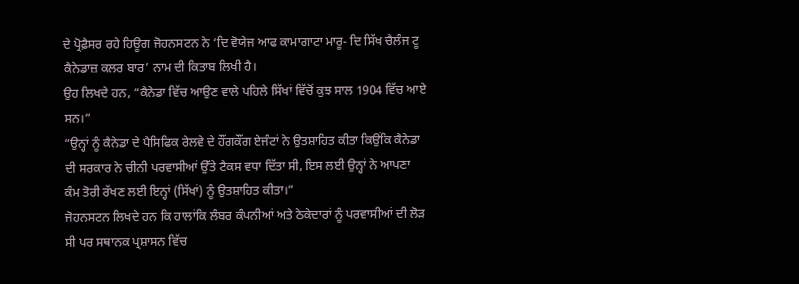ਦੇ ਪ੍ਰੋਫ਼ੈਸਰ ਰਹੇ ਹਿਊਗ ਜੋਹਨਸਟਨ ਨੇ ‘ਦਿ ਵੋਯੇਜ ਆਫ ਕਾਮਾਗਾਟਾ ਮਾਰੂ- ਦਿ ਸਿੱਖ ਚੈਲੰਜ ਟੂ ਕੈਨੇਡਾਜ਼ ਕਲਰ ਬਾਰ’ ਨਾਮ ਦੀ ਕਿਤਾਬ ਲਿਖੀ ਹੈ।
ਉਹ ਲਿਖਦੇ ਹਨ, “ਕੈਨੇਡਾ ਵਿੱਚ ਆਉਣ ਵਾਲੇ ਪਹਿਲੇ ਸਿੱਖਾਂ ਵਿੱਚੋਂ ਕੁਝ ਸਾਲ 1904 ਵਿੱਚ ਆਏ ਸਨ।”
“ਉਨ੍ਹਾਂ ਨੂੰ ਕੈਨੇਡਾ ਦੇ ਪੈਸਿਫਿਕ ਰੇਲਵੇ ਦੇ ਹੌਂਗਕੌਂਗ ਏਜੰਟਾਂ ਨੇ ਉਤਸ਼ਾਹਿਤ ਕੀਤਾ ਕਿਉਂਕਿ ਕੈਨੇਡਾ ਦੀ ਸਰਕਾਰ ਨੇ ਚੀਨੀ ਪਰਵਾਸੀਆਂ ਉੱਤੇ ਟੈਕਸ ਵਧਾ ਦਿੱਤਾ ਸੀ, ਇਸ ਲਈ ਉਨ੍ਹਾਂ ਨੇ ਆਪਣਾ ਕੰਮ ਤੋਰੀ ਰੱਖਣ ਲਈ ਇਨ੍ਹਾਂ (ਸਿੱਖਾਂ) ਨੂੰ ਉਤਸ਼ਾਹਿਤ ਕੀਤਾ।”
ਜੋਹਨਸਟਨ ਲਿਖਦੇ ਹਨ ਕਿ ਹਾਲਾਂਕਿ ਲੰਬਰ ਕੰਪਨੀਆਂ ਅਤੇ ਠੇਕੇਦਾਰਾਂ ਨੂੰ ਪਰਵਾਸੀਆਂ ਦੀ ਲੋੜ ਸੀ ਪਰ ਸਥਾਨਕ ਪ੍ਰਸ਼ਾਸਨ ਵਿੱਚ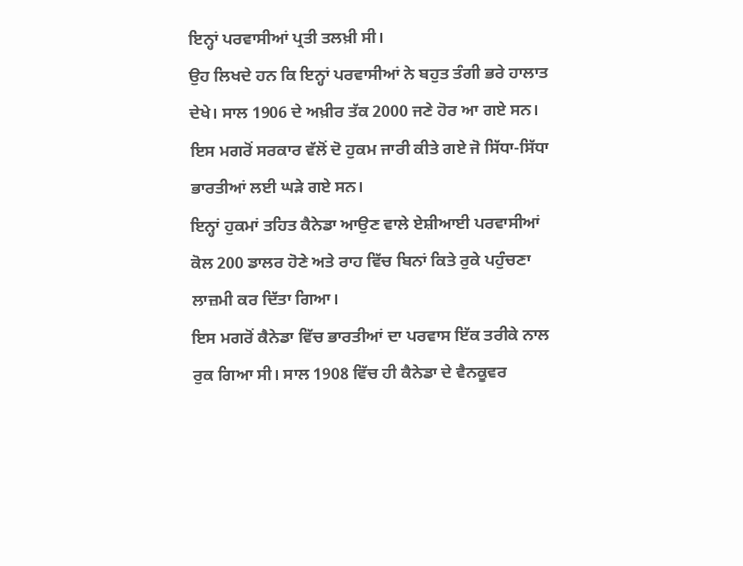ਇਨ੍ਹਾਂ ਪਰਵਾਸੀਆਂ ਪ੍ਰਤੀ ਤਲਖ਼ੀ ਸੀ।
ਉਹ ਲਿਖਦੇ ਹਨ ਕਿ ਇਨ੍ਹਾਂ ਪਰਵਾਸੀਆਂ ਨੇ ਬਹੁਤ ਤੰਗੀ ਭਰੇ ਹਾਲਾਤ ਦੇਖੇ। ਸਾਲ 1906 ਦੇ ਅਖ਼ੀਰ ਤੱਕ 2000 ਜਣੇ ਹੋਰ ਆ ਗਏ ਸਨ। ਇਸ ਮਗਰੋਂ ਸਰਕਾਰ ਵੱਲੋਂ ਦੋ ਹੁਕਮ ਜਾਰੀ ਕੀਤੇ ਗਏ ਜੋ ਸਿੱਧਾ-ਸਿੱਧਾ ਭਾਰਤੀਆਂ ਲਈ ਘੜੇ ਗਏ ਸਨ।
ਇਨ੍ਹਾਂ ਹੁਕਮਾਂ ਤਹਿਤ ਕੈਨੇਡਾ ਆਉਣ ਵਾਲੇ ਏਸ਼ੀਆਈ ਪਰਵਾਸੀਆਂ ਕੋਲ 200 ਡਾਲਰ ਹੋਣੇ ਅਤੇ ਰਾਹ ਵਿੱਚ ਬਿਨਾਂ ਕਿਤੇ ਰੁਕੇ ਪਹੁੰਚਣਾ ਲਾਜ਼ਮੀ ਕਰ ਦਿੱਤਾ ਗਿਆ।
ਇਸ ਮਗਰੋਂ ਕੈਨੇਡਾ ਵਿੱਚ ਭਾਰਤੀਆਂ ਦਾ ਪਰਵਾਸ ਇੱਕ ਤਰੀਕੇ ਨਾਲ ਰੁਕ ਗਿਆ ਸੀ। ਸਾਲ 1908 ਵਿੱਚ ਹੀ ਕੈਨੇਡਾ ਦੇ ਵੈਨਕੂਵਰ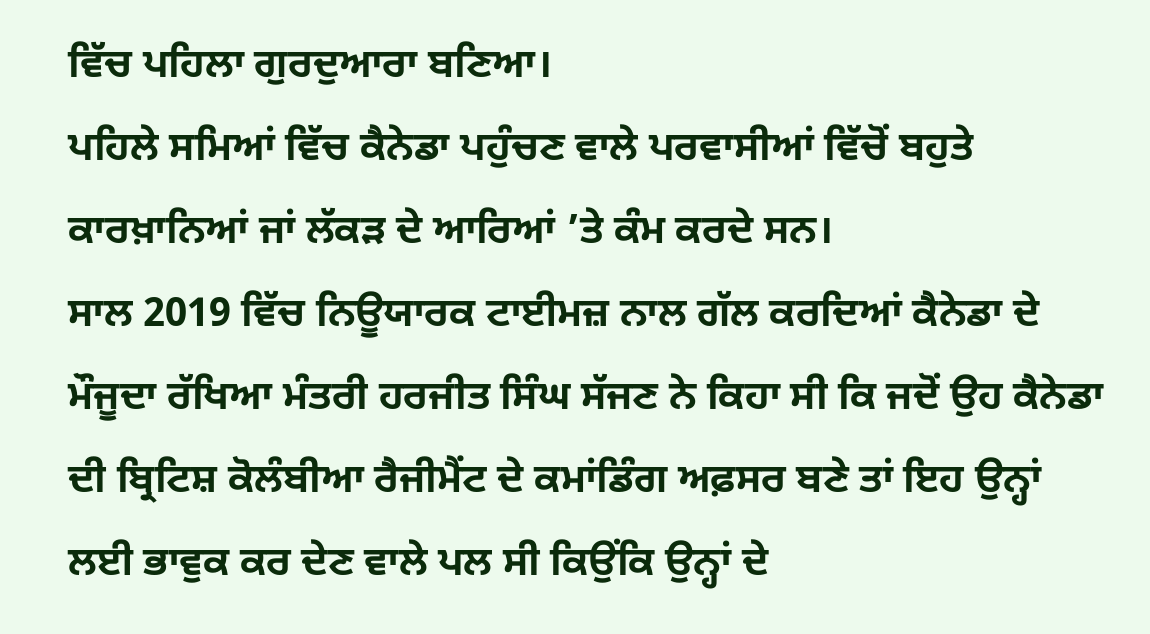ਵਿੱਚ ਪਹਿਲਾ ਗੁਰਦੁਆਰਾ ਬਣਿਆ।
ਪਹਿਲੇ ਸਮਿਆਂ ਵਿੱਚ ਕੈਨੇਡਾ ਪਹੁੰਚਣ ਵਾਲੇ ਪਰਵਾਸੀਆਂ ਵਿੱਚੋਂ ਬਹੁਤੇ ਕਾਰਖ਼ਾਨਿਆਂ ਜਾਂ ਲੱਕੜ ਦੇ ਆਰਿਆਂ ’ਤੇ ਕੰਮ ਕਰਦੇ ਸਨ।
ਸਾਲ 2019 ਵਿੱਚ ਨਿਊਯਾਰਕ ਟਾਈਮਜ਼ ਨਾਲ ਗੱਲ ਕਰਦਿਆਂ ਕੈਨੇਡਾ ਦੇ ਮੌਜੂਦਾ ਰੱਖਿਆ ਮੰਤਰੀ ਹਰਜੀਤ ਸਿੰਘ ਸੱਜਣ ਨੇ ਕਿਹਾ ਸੀ ਕਿ ਜਦੋਂ ਉਹ ਕੈਨੇਡਾ ਦੀ ਬ੍ਰਿਟਿਸ਼ ਕੋਲੰਬੀਆ ਰੈਜੀਮੈਂਟ ਦੇ ਕਮਾਂਡਿੰਗ ਅਫ਼ਸਰ ਬਣੇ ਤਾਂ ਇਹ ਉਨ੍ਹਾਂ ਲਈ ਭਾਵੁਕ ਕਰ ਦੇਣ ਵਾਲੇ ਪਲ ਸੀ ਕਿਉਂਕਿ ਉਨ੍ਹਾਂ ਦੇ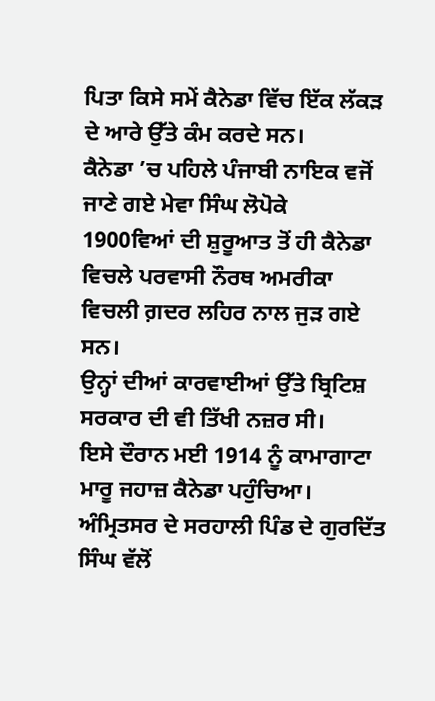ਪਿਤਾ ਕਿਸੇ ਸਮੇਂ ਕੈਨੇਡਾ ਵਿੱਚ ਇੱਕ ਲੱਕੜ ਦੇ ਆਰੇ ਉੱਤੇ ਕੰਮ ਕਰਦੇ ਸਨ।
ਕੈਨੇਡਾ ’ਚ ਪਹਿਲੇ ਪੰਜਾਬੀ ਨਾਇਕ ਵਜੋਂ ਜਾਣੇ ਗਏ ਮੇਵਾ ਸਿੰਘ ਲੋਪੋਕੇ
1900ਵਿਆਂ ਦੀ ਸ਼ੁਰੂਆਤ ਤੋਂ ਹੀ ਕੈਨੇਡਾ ਵਿਚਲੇ ਪਰਵਾਸੀ ਨੌਰਥ ਅਮਰੀਕਾ ਵਿਚਲੀ ਗ਼ਦਰ ਲਹਿਰ ਨਾਲ ਜੁੜ ਗਏ ਸਨ।
ਉਨ੍ਹਾਂ ਦੀਆਂ ਕਾਰਵਾਈਆਂ ਉੱਤੇ ਬ੍ਰਿਟਿਸ਼ ਸਰਕਾਰ ਦੀ ਵੀ ਤਿੱਖੀ ਨਜ਼ਰ ਸੀ।
ਇਸੇ ਦੌਰਾਨ ਮਈ 1914 ਨੂੰ ਕਾਮਾਗਾਟਾ ਮਾਰੂ ਜਹਾਜ਼ ਕੈਨੇਡਾ ਪਹੁੰਚਿਆ। ਅੰਮ੍ਰਿਤਸਰ ਦੇ ਸਰਹਾਲੀ ਪਿੰਡ ਦੇ ਗੁਰਦਿੱਤ ਸਿੰਘ ਵੱਲੋਂ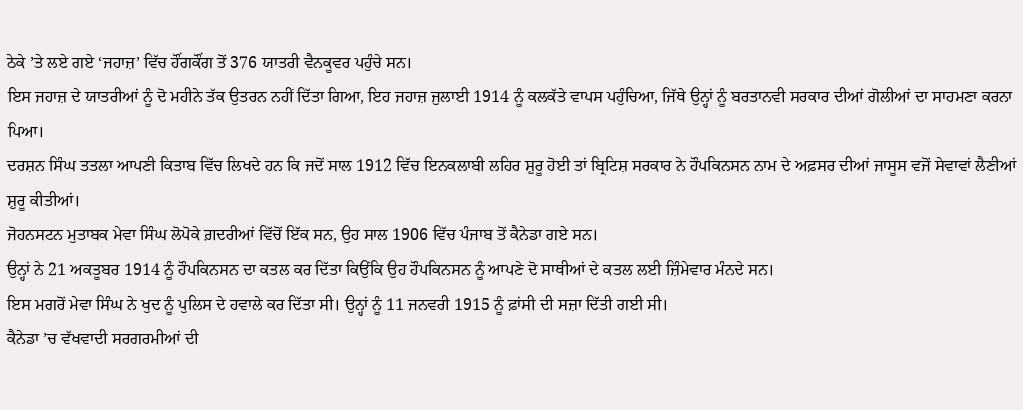ਠੇਕੇ ’ਤੇ ਲਏ ਗਏ ‘ਜਹਾਜ਼’ ਵਿੱਚ ਹੌਂਗਕੌਂਗ ਤੋਂ 376 ਯਾਤਰੀ ਵੈਨਕੂਵਰ ਪਹੁੰਚੇ ਸਨ।
ਇਸ ਜਹਾਜ਼ ਦੇ ਯਾਤਰੀਆਂ ਨੂੰ ਦੋ ਮਹੀਨੇ ਤੱਕ ਉਤਰਨ ਨਹੀਂ ਦਿੱਤਾ ਗਿਆ, ਇਹ ਜਹਾਜ਼ ਜੁਲਾਈ 1914 ਨੂੰ ਕਲਕੱਤੇ ਵਾਪਸ ਪਹੁੰਚਿਆ, ਜਿੱਥੇ ਉਨ੍ਹਾਂ ਨੂੰ ਬਰਤਾਨਵੀ ਸਰਕਾਰ ਦੀਆਂ ਗੋਲੀਆਂ ਦਾ ਸਾਹਮਣਾ ਕਰਨਾ ਪਿਆ।
ਦਰਸ਼ਨ ਸਿੰਘ ਤਤਲਾ ਆਪਣੀ ਕਿਤਾਬ ਵਿੱਚ ਲਿਖਦੇ ਹਨ ਕਿ ਜਦੋਂ ਸਾਲ 1912 ਵਿੱਚ ਇਨਕਲਾਬੀ ਲਹਿਰ ਸ਼ੁਰੂ ਹੋਈ ਤਾਂ ਬ੍ਰਿਟਿਸ਼ ਸਰਕਾਰ ਨੇ ਹੌਪਕਿਨਸਨ ਨਾਮ ਦੇ ਅਫ਼ਸਰ ਦੀਆਂ ਜਾਸੂਸ ਵਜੋਂ ਸੇਵਾਵਾਂ ਲੈਣੀਆਂ ਸ਼ੁਰੂ ਕੀਤੀਆਂ।
ਜੋਹਨਸਟਨ ਮੁਤਾਬਕ ਮੇਵਾ ਸਿੰਘ ਲੋਪੋਕੇ ਗ਼ਦਰੀਆਂ ਵਿੱਚੋਂ ਇੱਕ ਸਨ, ਉਹ ਸਾਲ 1906 ਵਿੱਚ ਪੰਜਾਬ ਤੋਂ ਕੈਨੇਡਾ ਗਏ ਸਨ।
ਉਨ੍ਹਾਂ ਨੇ 21 ਅਕਤੂਬਰ 1914 ਨੂੰ ਹੌਪਕਿਨਸਨ ਦਾ ਕਤਲ ਕਰ ਦਿੱਤਾ ਕਿਉਂਕਿ ਉਹ ਹੌਪਕਿਨਸਨ ਨੂੰ ਆਪਣੇ ਦੋ ਸਾਥੀਆਂ ਦੇ ਕਤਲ ਲਈ ਜ਼ਿੰਮੇਵਾਰ ਮੰਨਦੇ ਸਨ।
ਇਸ ਮਗਰੋਂ ਮੇਵਾ ਸਿੰਘ ਨੇ ਖੁਦ ਨੂੰ ਪੁਲਿਸ ਦੇ ਹਵਾਲੇ ਕਰ ਦਿੱਤਾ ਸੀ। ਉਨ੍ਹਾਂ ਨੂੰ 11 ਜਨਵਰੀ 1915 ਨੂੰ ਫ਼ਾਂਸੀ ਦੀ ਸਜ਼ਾ ਦਿੱਤੀ ਗਈ ਸੀ।
ਕੈਨੇਡਾ ’ਚ ਵੱਖਵਾਦੀ ਸਰਗਰਮੀਆਂ ਦੀ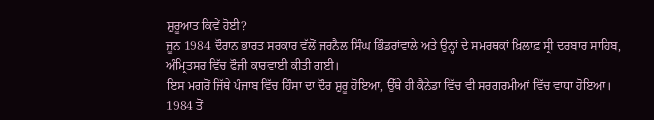ਸ਼ੁਰੂਆਤ ਕਿਵੇਂ ਹੋਈ?
ਜੂਨ 1984 ਦੌਰਾਨ ਭਾਰਤ ਸਰਕਾਰ ਵੱਲੋਂ ਜਰਨੈਲ ਸਿੰਘ ਭਿੰਡਰਾਂਵਾਲੇ ਅਤੇ ਉਨ੍ਹਾਂ ਦੇ ਸਮਰਥਕਾਂ ਖ਼ਿਲਾਫ਼ ਸ੍ਰੀ ਦਰਬਾਰ ਸਾਹਿਬ, ਅੰਮ੍ਰਿਤਸਰ ਵਿੱਚ ਫੌਜੀ ਕਾਰਵਾਈ ਕੀਤੀ ਗਈ।
ਇਸ ਮਗਰੋਂ ਜਿੱਥੇ ਪੰਜਾਬ ਵਿੱਚ ਹਿੰਸਾ ਦਾ ਦੌਰ ਸ਼ੁਰੂ ਹੋਇਆ, ਉੱਥੇ ਹੀ ਕੈਨੇਡਾ ਵਿੱਚ ਵੀ ਸਰਗਰਮੀਆਂ ਵਿੱਚ ਵਾਧਾ ਹੋਇਆ।
1984 ਤੋਂ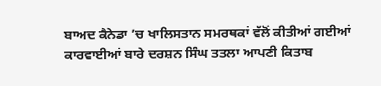ਬਾਅਦ ਕੈਨੇਡਾ ’ਚ ਖਾਲਿਸਤਾਨ ਸਮਰਥਕਾਂ ਵੱਲੋਂ ਕੀਤੀਆਂ ਗਈਆਂ ਕਾਰਵਾਈਆਂ ਬਾਰੇ ਦਰਸ਼ਨ ਸਿੰਘ ਤਤਲਾ ਆਪਣੀ ਕਿਤਾਬ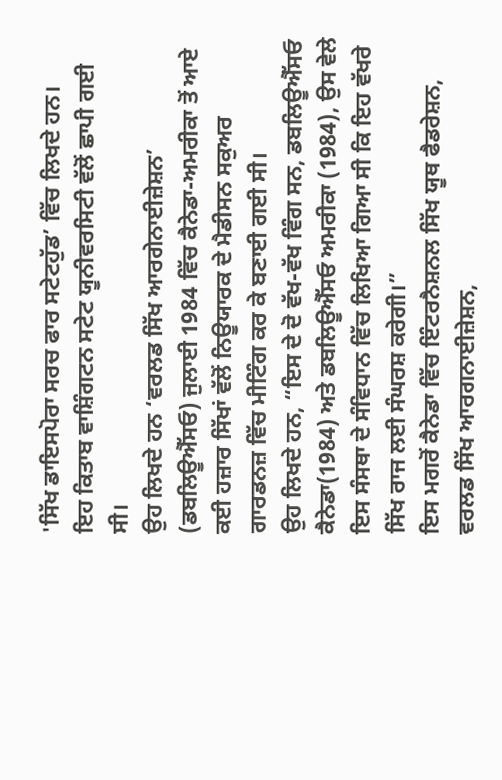'ਸਿੱਖ ਡਾਇਸਪੋਰਾ ਸਰਚ ਫਾਰ ਸਟੇਟਹੁੱਡ’ ਵਿੱਚ ਲਿਖਦੇ ਹਨ।
ਇਹ ਕਿਤਾਬ ਵਾਸ਼ਿੰਗਟਨ ਸਟੇਟ ਯੂਨੀਵਰਸਿਟੀ ਵੱਲੋਂ ਛਾਪੀ ਗਈ ਸੀ।
ਉਹ ਲਿਖਦੇ ਹਨ ‘ਵਰਲਡ ਸਿੱਖ ਆਰਗੇਨਾਈਜ਼ੇਸ਼ਨ’ (ਡਬਲਿਊਐੱਸਓ) ਜੁਲਾਈ 1984 ਵਿੱਚ ਕੈਨੇਡਾ-ਅਮਰੀਕਾ ਤੋਂ ਆਏ ਕਈ ਹਜ਼ਾਰ ਸਿੱਖਾਂ ਵੱਲੋਂ ਨਿਊਯਾਰਕ ਦੇ ਮੈਡੀਸਨ ਸਕੁਅਰ ਗਾਰਡਨਜ਼ ਵਿੱਚ ਮੀਟਿੰਗ ਕਰ ਕੇ ਬਣਾਈ ਗਈ ਸੀ।
ਉਹ ਲਿਖਦੇ ਹਨ, “ਇਸ ਦੇ ਦੋ ਵੱਖ-ਵੱਖ ਵਿੰਗ ਸਨ, ਡਬਲਿਊਐੱਸਓ ਕੈਨੇਡਾ(1984) ਅਤੇ ਡਬਲਿਊਐੱਸਓ ਅਮਰੀਕਾ (1984), ਉਸ ਵੇਲੇ ਇਸ ਸੰਸਥਾ ਦੇ ਸੰਵਿਧਾਨ ਵਿੱਚ ਲਿਖਿਆ ਗਿਆ ਸੀ ਕਿ ਇਹ ਵੱਖਰੇ ਸਿੱਖ ਰਾਜ ਲਈ ਸੰਘਰਸ਼ ਕਰੇਗੀ।”
ਇਸ ਮਗਰੋਂ ਕੈਨੇਡਾ ਵਿੱਚ ਇੰਟਰਨੈਸ਼ਨਲ ਸਿੱਖ ਯੂਥ ਫੈਡਰੇਸ਼ਨ, ਵਰਲਡ ਸਿੱਖ ਆਰਗਨਾਈਜ਼ੇਸ਼ਨ,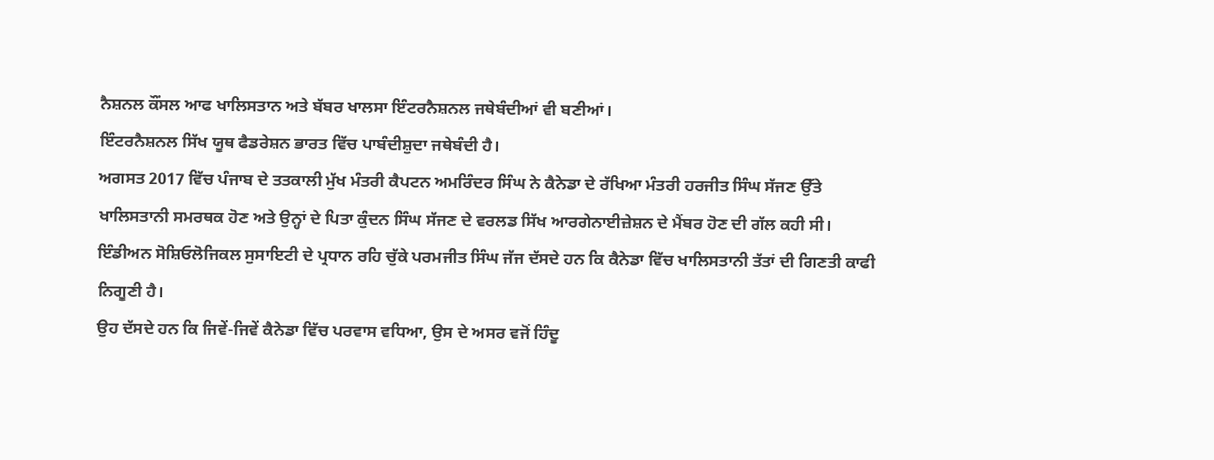ਨੈਸ਼ਨਲ ਕੌਂਸਲ ਆਫ ਖਾਲਿਸਤਾਨ ਅਤੇ ਬੱਬਰ ਖਾਲਸਾ ਇੰਟਰਨੈਸ਼ਨਲ ਜਥੇਬੰਦੀਆਂ ਵੀ ਬਣੀਆਂ।
ਇੰਟਰਨੈਸ਼ਨਲ ਸਿੱਖ ਯੂਥ ਫੈਡਰੇਸ਼ਨ ਭਾਰਤ ਵਿੱਚ ਪਾਬੰਦੀਸ਼ੁਦਾ ਜਥੇਬੰਦੀ ਹੈ।
ਅਗਸਤ 2017 ਵਿੱਚ ਪੰਜਾਬ ਦੇ ਤਤਕਾਲੀ ਮੁੱਖ ਮੰਤਰੀ ਕੈਪਟਨ ਅਮਰਿੰਦਰ ਸਿੰਘ ਨੇ ਕੈਨੇਡਾ ਦੇ ਰੱਖਿਆ ਮੰਤਰੀ ਹਰਜੀਤ ਸਿੰਘ ਸੱਜਣ ਉੱਤੇ ਖਾਲਿਸਤਾਨੀ ਸਮਰਥਕ ਹੋਣ ਅਤੇ ਉਨ੍ਹਾਂ ਦੇ ਪਿਤਾ ਕੁੰਦਨ ਸਿੰਘ ਸੱਜਣ ਦੇ ਵਰਲਡ ਸਿੱਖ ਆਰਗੇਨਾਈਜ਼ੇਸ਼ਨ ਦੇ ਮੈਂਬਰ ਹੋਣ ਦੀ ਗੱਲ ਕਹੀ ਸੀ।
ਇੰਡੀਅਨ ਸੋਸ਼ਿਓਲੋਜਿਕਲ ਸੁਸਾਇਟੀ ਦੇ ਪ੍ਰਧਾਨ ਰਹਿ ਚੁੱਕੇ ਪਰਮਜੀਤ ਸਿੰਘ ਜੱਜ ਦੱਸਦੇ ਹਨ ਕਿ ਕੈਨੇਡਾ ਵਿੱਚ ਖਾਲਿਸਤਾਨੀ ਤੱਤਾਂ ਦੀ ਗਿਣਤੀ ਕਾਫੀ ਨਿਗੂਣੀ ਹੈ।
ਉਹ ਦੱਸਦੇ ਹਨ ਕਿ ਜਿਵੇਂ-ਜਿਵੇਂ ਕੈਨੇਡਾ ਵਿੱਚ ਪਰਵਾਸ ਵਧਿਆ, ਉਸ ਦੇ ਅਸਰ ਵਜੋਂ ਹਿੰਦੂ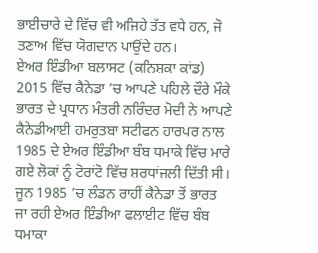ਭਾਈਚਾਰੇ ਦੇ ਵਿੱਚ ਵੀ ਅਜਿਹੇ ਤੱਤ ਵਧੇ ਹਨ, ਜੋ ਤਣਾਅ ਵਿੱਚ ਯੋਗਦਾਨ ਪਾਉਂਦੇ ਹਨ।
ਏਅਰ ਇੰਡੀਆ ਬਲਾਸਟ (ਕਨਿਸ਼ਕਾ ਕਾਂਡ)
2015 ਵਿੱਚ ਕੈਨੇਡਾ ’ਚ ਆਪਣੇ ਪਹਿਲੇ ਦੌਰੇ ਮੌਕੇ ਭਾਰਤ ਦੇ ਪ੍ਰਧਾਨ ਮੰਤਰੀ ਨਰਿੰਦਰ ਮੋਦੀ ਨੇ ਆਪਣੇ ਕੈਨੇਡੀਆਈ ਹਮਰੁਤਬਾ ਸਟੀਫਨ ਹਾਰਪਰ ਨਾਲ 1985 ਦੇ ਏਅਰ ਇੰਡੀਆ ਬੰਬ ਧਮਾਕੇ ਵਿੱਚ ਮਾਰੇ ਗਏ ਲੋਕਾਂ ਨੂੰ ਟੋਰਾਂਟੋ ਵਿੱਚ ਸ਼ਰਧਾਂਜਲੀ ਦਿੱਤੀ ਸੀ।
ਜੂਨ 1985 ’ਚ ਲੰਡਨ ਰਾਹੀਂ ਕੈਨੇਡਾ ਤੋਂ ਭਾਰਤ ਜਾ ਰਹੀ ਏਅਰ ਇੰਡੀਆ ਫਲਾਈਟ ਵਿੱਚ ਬੰਬ ਧਮਾਕਾ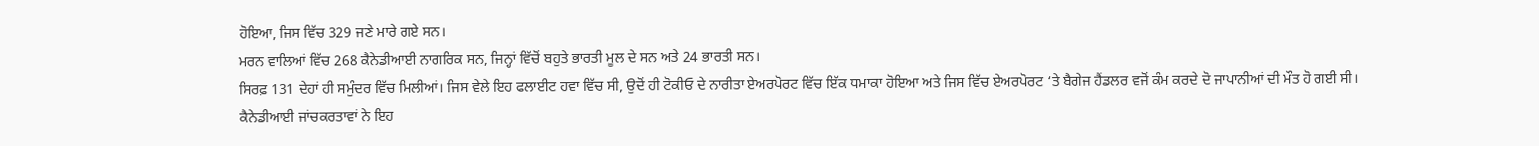ਹੋਇਆ, ਜਿਸ ਵਿੱਚ 329 ਜਣੇ ਮਾਰੇ ਗਏ ਸਨ।
ਮਰਨ ਵਾਲਿਆਂ ਵਿੱਚ 268 ਕੈਨੇਡੀਆਈ ਨਾਗਰਿਕ ਸਨ, ਜਿਨ੍ਹਾਂ ਵਿੱਚੋਂ ਬਹੁਤੇ ਭਾਰਤੀ ਮੂਲ ਦੇ ਸਨ ਅਤੇ 24 ਭਾਰਤੀ ਸਨ।
ਸਿਰਫ਼ 131 ਦੇਹਾਂ ਹੀ ਸਮੁੰਦਰ ਵਿੱਚ ਮਿਲੀਆਂ। ਜਿਸ ਵੇਲੇ ਇਹ ਫਲਾਈਟ ਹਵਾ ਵਿੱਚ ਸੀ, ਉਦੋਂ ਹੀ ਟੋਕੀਓ ਦੇ ਨਾਰੀਤਾ ਏਅਰਪੋਰਟ ਵਿੱਚ ਇੱਕ ਧਮਾਕਾ ਹੋਇਆ ਅਤੇ ਜਿਸ ਵਿੱਚ ਏਅਰਪੋਰਟ ‘ਤੇ ਬੈਗੇਜ ਹੈਂਡਲਰ ਵਜੋਂ ਕੰਮ ਕਰਦੇ ਦੋ ਜਾਪਾਨੀਆਂ ਦੀ ਮੌਤ ਹੋ ਗਈ ਸੀ।
ਕੈਨੇਡੀਆਈ ਜਾਂਚਕਰਤਾਵਾਂ ਨੇ ਇਹ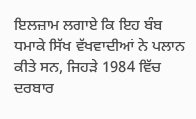ਇਲਜ਼ਾਮ ਲਗਾਏ ਕਿ ਇਹ ਬੰਬ ਧਮਾਕੇ ਸਿੱਖ ਵੱਖਵਾਦੀਆਂ ਨੇ ਪਲਾਨ ਕੀਤੇ ਸਨ, ਜਿਹੜੇ 1984 ਵਿੱਚ ਦਰਬਾਰ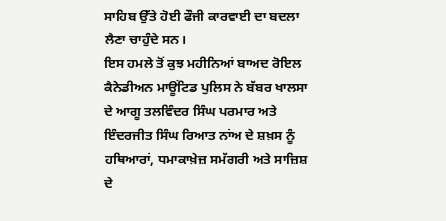ਸਾਹਿਬ ਉੱਤੇ ਹੋਈ ਫੌਜੀ ਕਾਰਵਾਈ ਦਾ ਬਦਲਾ ਲੈਣਾ ਚਾਹੁੰਦੇ ਸਨ।
ਇਸ ਹਮਲੇ ਤੋਂ ਕੁਝ ਮਹੀਨਿਆਂ ਬਾਅਦ ਰੋਇਲ ਕੈਨੇਡੀਅਨ ਮਾਊਂਟਿਡ ਪੁਲਿਸ ਨੇ ਬੱਬਰ ਖਾਲਸਾ ਦੇ ਆਗੂ ਤਲਵਿੰਦਰ ਸਿੰਘ ਪਰਮਾਰ ਅਤੇ ਇੰਦਰਜੀਤ ਸਿੰਘ ਰਿਆਤ ਨਾਂਅ ਦੇ ਸ਼ਖ਼ਸ ਨੂੰ ਹਥਿਆਰਾਂ, ਧਮਾਕਾਖ਼ੇਜ਼ ਸਮੱਗਰੀ ਅਤੇ ਸਾਜ਼ਿਸ਼ ਦੇ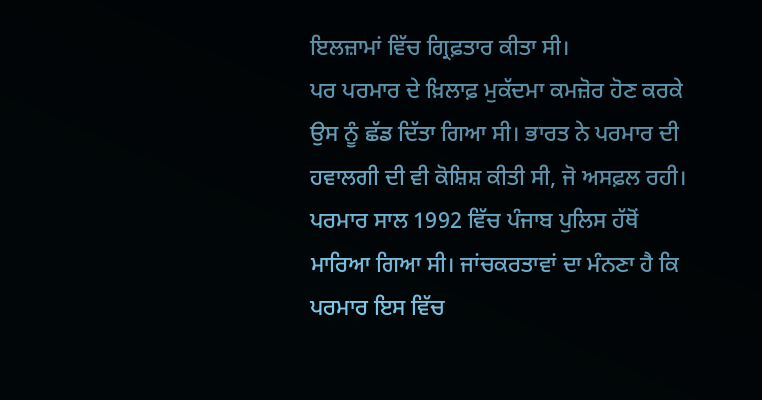ਇਲਜ਼ਾਮਾਂ ਵਿੱਚ ਗ੍ਰਿਫ਼ਤਾਰ ਕੀਤਾ ਸੀ।
ਪਰ ਪਰਮਾਰ ਦੇ ਖ਼ਿਲਾਫ਼ ਮੁਕੱਦਮਾ ਕਮਜ਼ੋਰ ਹੋਣ ਕਰਕੇ ਉਸ ਨੂੰ ਛੱਡ ਦਿੱਤਾ ਗਿਆ ਸੀ। ਭਾਰਤ ਨੇ ਪਰਮਾਰ ਦੀ ਹਵਾਲਗੀ ਦੀ ਵੀ ਕੋਸ਼ਿਸ਼ ਕੀਤੀ ਸੀ, ਜੋ ਅਸਫ਼ਲ ਰਹੀ।
ਪਰਮਾਰ ਸਾਲ 1992 ਵਿੱਚ ਪੰਜਾਬ ਪੁਲਿਸ ਹੱਥੋਂ ਮਾਰਿਆ ਗਿਆ ਸੀ। ਜਾਂਚਕਰਤਾਵਾਂ ਦਾ ਮੰਨਣਾ ਹੈ ਕਿ ਪਰਮਾਰ ਇਸ ਵਿੱਚ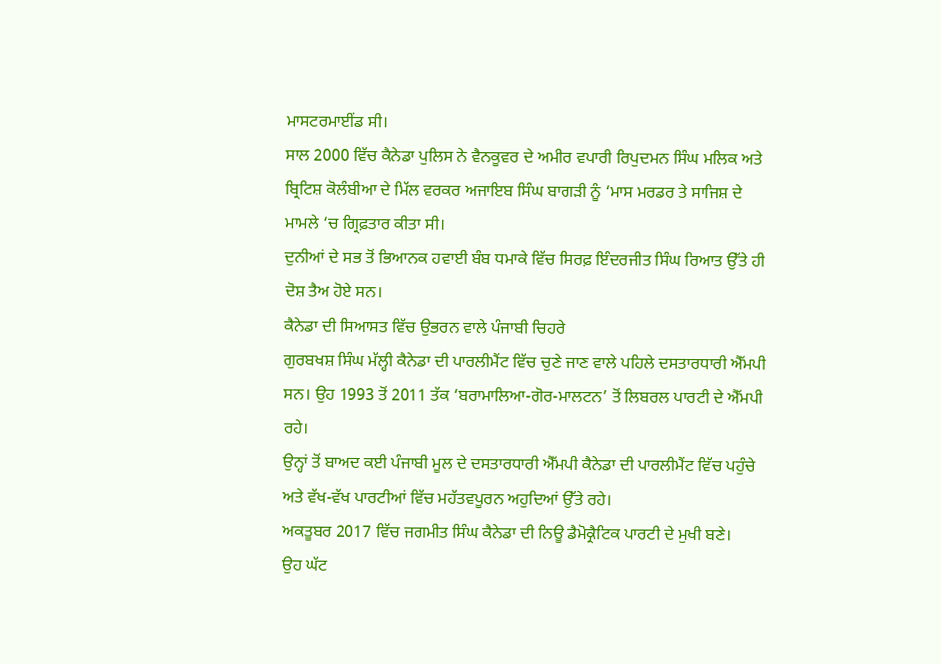ਮਾਸਟਰਮਾਈਂਡ ਸੀ।
ਸਾਲ 2000 ਵਿੱਚ ਕੈਨੇਡਾ ਪੁਲਿਸ ਨੇ ਵੈਨਕੂਵਰ ਦੇ ਅਮੀਰ ਵਪਾਰੀ ਰਿਪੁਦਮਨ ਸਿੰਘ ਮਲਿਕ ਅਤੇ ਬ੍ਰਿਟਿਸ਼ ਕੋਲੰਬੀਆ ਦੇ ਮਿੱਲ ਵਰਕਰ ਅਜਾਇਬ ਸਿੰਘ ਬਾਗੜੀ ਨੂੰ ‘ਮਾਸ ਮਰਡਰ ਤੇ ਸਾਜਿਸ਼ ਦੇ ਮਾਮਲੇ ‘ਚ ਗ੍ਰਿਫ਼ਤਾਰ ਕੀਤਾ ਸੀ।
ਦੁਨੀਆਂ ਦੇ ਸਭ ਤੋਂ ਭਿਆਨਕ ਹਵਾਈ ਬੰਬ ਧਮਾਕੇ ਵਿੱਚ ਸਿਰਫ਼ ਇੰਦਰਜੀਤ ਸਿੰਘ ਰਿਆਤ ਉੱਤੇ ਹੀ ਦੋਸ਼ ਤੈਅ ਹੋਏ ਸਨ।
ਕੈਨੇਡਾ ਦੀ ਸਿਆਸਤ ਵਿੱਚ ਉਭਰਨ ਵਾਲੇ ਪੰਜਾਬੀ ਚਿਹਰੇ
ਗੁਰਬਖਸ਼ ਸਿੰਘ ਮੱਲ੍ਹੀ ਕੈਨੇਡਾ ਦੀ ਪਾਰਲੀਮੈਂਟ ਵਿੱਚ ਚੁਣੇ ਜਾਣ ਵਾਲੇ ਪਹਿਲੇ ਦਸਤਾਰਧਾਰੀ ਐੱਮਪੀ ਸਨ। ਉਹ 1993 ਤੋਂ 2011 ਤੱਕ ‘ਬਰਾਮਾਲਿਆ-ਗੋਰ-ਮਾਲਟਨ’ ਤੋਂ ਲਿਬਰਲ ਪਾਰਟੀ ਦੇ ਐੱਮਪੀ ਰਹੇ।
ਉਨ੍ਹਾਂ ਤੋਂ ਬਾਅਦ ਕਈ ਪੰਜਾਬੀ ਮੂਲ ਦੇ ਦਸਤਾਰਧਾਰੀ ਐੱਮਪੀ ਕੈਨੇਡਾ ਦੀ ਪਾਰਲੀਮੈਂਟ ਵਿੱਚ ਪਹੁੰਚੇ ਅਤੇ ਵੱਖ-ਵੱਖ ਪਾਰਟੀਆਂ ਵਿੱਚ ਮਹੱਤਵਪੂਰਨ ਅਹੁਦਿਆਂ ਉੱਤੇ ਰਹੇ।
ਅਕਤੂਬਰ 2017 ਵਿੱਚ ਜਗਮੀਤ ਸਿੰਘ ਕੈਨੇਡਾ ਦੀ ਨਿਊ ਡੈਮੋਕ੍ਰੈਟਿਕ ਪਾਰਟੀ ਦੇ ਮੁਖੀ ਬਣੇ।
ਉਹ ਘੱਟ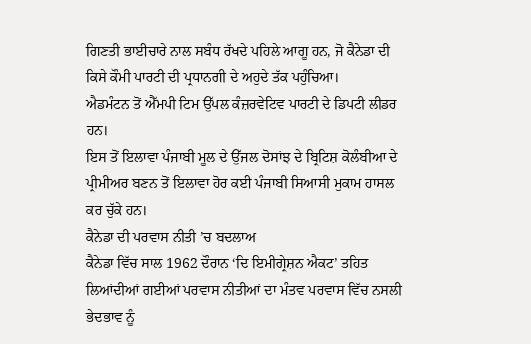ਗਿਣਤੀ ਭਾਈਚਾਰੇ ਨਾਲ ਸਬੰਧ ਰੱਖਦੇ ਪਹਿਲੇ ਆਗੂ ਹਨ, ਜੋ ਕੈਨੇਡਾ ਦੀ ਕਿਸੇ ਕੌਮੀ ਪਾਰਟੀ ਦੀ ਪ੍ਰਧਾਨਗੀ ਦੇ ਅਹੁਦੇ ਤੱਕ ਪਹੁੰਚਿਆ।
ਐਡਮੰਟਨ ਤੋਂ ਐੱਮਪੀ ਟਿਮ ਉੱਪਲ ਕੰਜ਼ਰਵੇਟਿਵ ਪਾਰਟੀ ਦੇ ਡਿਪਟੀ ਲੀਡਰ ਹਨ।
ਇਸ ਤੋਂ ਇਲਾਵਾ ਪੰਜਾਬੀ ਮੂਲ ਦੇ ਉੱਜਲ ਦੋਸਾਂਝ ਦੇ ਬ੍ਰਿਟਿਸ਼ ਕੋਲੰਬੀਆ ਦੇ ਪ੍ਰੀਮੀਅਰ ਬਣਨ ਤੋਂ ਇਲਾਵਾ ਹੋਰ ਕਈ ਪੰਜਾਬੀ ਸਿਆਸੀ ਮੁਕਾਮ ਹਾਸਲ ਕਰ ਚੁੱਕੇ ਹਨ।
ਕੈਨੇਡਾ ਦੀ ਪਰਵਾਸ ਨੀਤੀ ’ਚ ਬਦਲਾਅ
ਕੈਨੇਡਾ ਵਿੱਚ ਸਾਲ 1962 ਦੌਰਾਨ ‘ਦਿ ਇਮੀਗ੍ਰੇਸ਼ਨ ਐਕਟ’ ਤਹਿਤ ਲਿਆਂਦੀਆਂ ਗਈਆਂ ਪਰਵਾਸ ਨੀਤੀਆਂ ਦਾ ਮੰਤਵ ਪਰਵਾਸ ਵਿੱਚ ਨਸਲੀ ਭੇਦਭਾਵ ਨੂੰ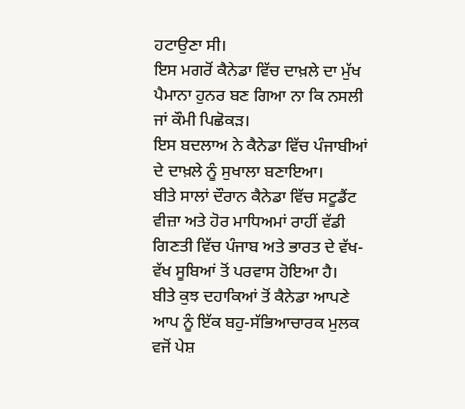ਹਟਾਉਣਾ ਸੀ।
ਇਸ ਮਗਰੋਂ ਕੈਨੇਡਾ ਵਿੱਚ ਦਾਖ਼ਲੇ ਦਾ ਮੁੱਖ ਪੈਮਾਨਾ ਹੁਨਰ ਬਣ ਗਿਆ ਨਾ ਕਿ ਨਸਲੀ ਜਾਂ ਕੌਮੀ ਪਿਛੋਕੜ।
ਇਸ ਬਦਲਾਅ ਨੇ ਕੈਨੇਡਾ ਵਿੱਚ ਪੰਜਾਬੀਆਂ ਦੇ ਦਾਖ਼ਲੇ ਨੂੰ ਸੁਖਾਲਾ ਬਣਾਇਆ।
ਬੀਤੇ ਸਾਲਾਂ ਦੌਰਾਨ ਕੈਨੇਡਾ ਵਿੱਚ ਸਟੂਡੈਂਟ ਵੀਜ਼ਾ ਅਤੇ ਹੋਰ ਮਾਧਿਅਮਾਂ ਰਾਹੀਂ ਵੱਡੀ ਗਿਣਤੀ ਵਿੱਚ ਪੰਜਾਬ ਅਤੇ ਭਾਰਤ ਦੇ ਵੱਖ-ਵੱਖ ਸੂਬਿਆਂ ਤੋਂ ਪਰਵਾਸ ਹੋਇਆ ਹੈ।
ਬੀਤੇ ਕੁਝ ਦਹਾਕਿਆਂ ਤੋਂ ਕੈਨੇਡਾ ਆਪਣੇ ਆਪ ਨੂੰ ਇੱਕ ਬਹੁ-ਸੱਭਿਆਚਾਰਕ ਮੁਲਕ ਵਜੋਂ ਪੇਸ਼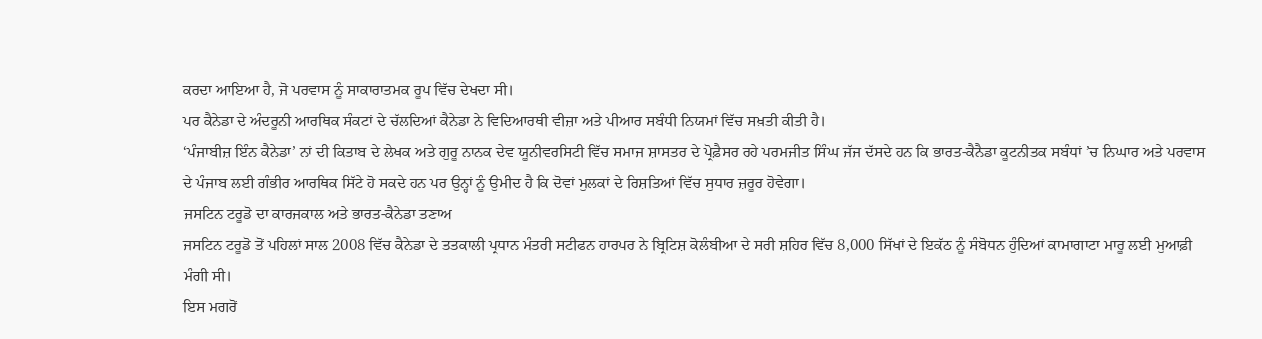ਕਰਦਾ ਆਇਆ ਹੈ, ਜੋ ਪਰਵਾਸ ਨੂੰ ਸਾਕਾਰਾਤਮਕ ਰੂਪ ਵਿੱਚ ਦੇਖਦਾ ਸੀ।
ਪਰ ਕੈਨੇਡਾ ਦੇ ਅੰਦਰੂਨੀ ਆਰਥਿਕ ਸੰਕਟਾਂ ਦੇ ਚੱਲਦਿਆਂ ਕੈਨੇਡਾ ਨੇ ਵਿਦਿਆਰਥੀ ਵੀਜ਼ਾ ਅਤੇ ਪੀਆਰ ਸਬੰਧੀ ਨਿਯਮਾਂ ਵਿੱਚ ਸਖ਼ਤੀ ਕੀਤੀ ਹੈ।
‘ਪੰਜਾਬੀਜ਼ ਇੰਨ ਕੈਨੇਡਾ’ ਨਾਂ ਦੀ ਕਿਤਾਬ ਦੇ ਲੇਖਕ ਅਤੇ ਗੁਰੂ ਨਾਨਕ ਦੇਵ ਯੂਨੀਵਰਸਿਟੀ ਵਿੱਚ ਸਮਾਜ ਸ਼ਾਸਤਰ ਦੇ ਪ੍ਰੋਫ਼ੈਸਰ ਰਹੇ ਪਰਮਜੀਤ ਸਿੰਘ ਜੱਜ ਦੱਸਦੇ ਹਨ ਕਿ ਭਾਰਤ-ਕੈਨੈਡਾ ਕੂਟਨੀਤਕ ਸਬੰਧਾਂ ’ਚ ਨਿਘਾਰ ਅਤੇ ਪਰਵਾਸ ਦੇ ਪੰਜਾਬ ਲਈ ਗੰਭੀਰ ਆਰਥਿਕ ਸਿੱਟੇ ਹੋ ਸਕਦੇ ਹਨ ਪਰ ਉਨ੍ਹਾਂ ਨੂੰ ਉਮੀਦ ਹੈ ਕਿ ਦੋਵਾਂ ਮੁਲਕਾਂ ਦੇ ਰਿਸ਼ਤਿਆਂ ਵਿੱਚ ਸੁਧਾਰ ਜ਼ਰੂਰ ਹੋਵੇਗਾ।
ਜਸਟਿਨ ਟਰੂਡੋ ਦਾ ਕਾਰਜਕਾਲ ਅਤੇ ਭਾਰਤ-ਕੈਨੇਡਾ ਤਣਾਅ
ਜਸਟਿਨ ਟਰੂਡੋ ਤੋਂ ਪਹਿਲਾਂ ਸਾਲ 2008 ਵਿੱਚ ਕੈਨੇਡਾ ਦੇ ਤਤਕਾਲੀ ਪ੍ਰਧਾਨ ਮੰਤਰੀ ਸਟੀਫਨ ਹਾਰਪਰ ਨੇ ਬ੍ਰਿਟਿਸ਼ ਕੋਲੰਬੀਆ ਦੇ ਸਰੀ ਸ਼ਹਿਰ ਵਿੱਚ 8,000 ਸਿੱਖਾਂ ਦੇ ਇਕੱਠ ਨੂੰ ਸੰਬੋਧਨ ਹੁੰਦਿਆਂ ਕਾਮਾਗਾਟਾ ਮਾਰੂ ਲਈ ਮੁਆਫ਼ੀ ਮੰਗੀ ਸੀ।
ਇਸ ਮਗਰੋਂ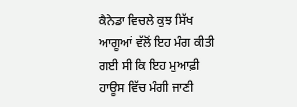ਕੈਨੇਡਾ ਵਿਚਲੇ ਕੁਝ ਸਿੱਖ ਆਗੂਆਂ ਵੱਲੋਂ ਇਹ ਮੰਗ ਕੀਤੀ ਗਈ ਸੀ ਕਿ ਇਹ ਮੁਆਫ਼ੀ ਹਾਊਸ ਵਿੱਚ ਮੰਗੀ ਜਾਣੀ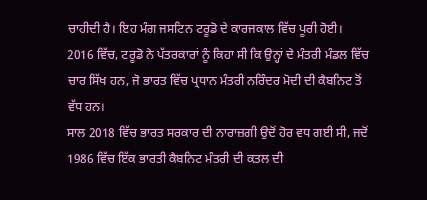ਚਾਹੀਦੀ ਹੈ। ਇਹ ਮੰਗ ਜਸਟਿਨ ਟਰੂਡੋ ਦੇ ਕਾਰਜਕਾਲ ਵਿੱਚ ਪੂਰੀ ਹੋਈ।
2016 ਵਿੱਚ, ਟਰੂਡੋ ਨੇ ਪੱਤਰਕਾਰਾਂ ਨੂੰ ਕਿਹਾ ਸੀ ਕਿ ਉਨ੍ਹਾਂ ਦੇ ਮੰਤਰੀ ਮੰਡਲ ਵਿੱਚ ਚਾਰ ਸਿੱਖ ਹਨ, ਜੋ ਭਾਰਤ ਵਿੱਚ ਪ੍ਰਧਾਨ ਮੰਤਰੀ ਨਰਿੰਦਰ ਮੋਦੀ ਦੀ ਕੈਬਨਿਟ ਤੋਂ ਵੱਧ ਹਨ।
ਸਾਲ 2018 ਵਿੱਚ ਭਾਰਤ ਸਰਕਾਰ ਦੀ ਨਾਰਾਜ਼ਗੀ ਉਦੋਂ ਹੋਰ ਵਧ ਗਈ ਸੀ, ਜਦੋਂ 1986 ਵਿੱਚ ਇੱਕ ਭਾਰਤੀ ਕੈਬਨਿਟ ਮੰਤਰੀ ਦੀ ਕਤਲ ਦੀ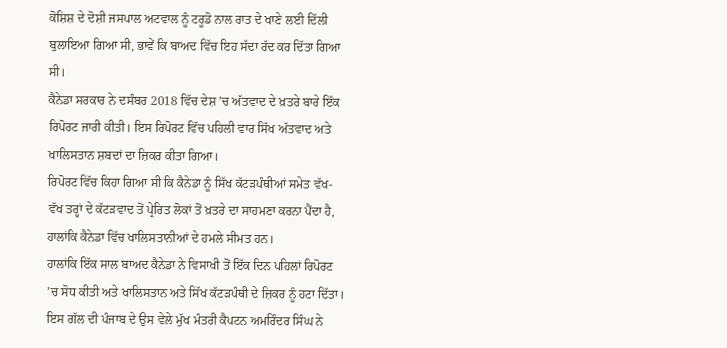ਕੋਸ਼ਿਸ਼ ਦੇ ਦੋਸ਼ੀ ਜਸਪਾਲ ਅਟਵਾਲ ਨੂੰ ਟਰੂਡੋ ਨਾਲ ਰਾਤ ਦੇ ਖਾਣੇ ਲਈ ਦਿੱਲੀ ਬੁਲਾਇਆ ਗਿਆ ਸੀ, ਭਾਵੇਂ ਕਿ ਬਾਅਦ ਵਿੱਚ ਇਹ ਸੱਦਾ ਰੱਦ ਕਰ ਦਿੱਤਾ ਗਿਆ ਸੀ।
ਕੈਨੇਡਾ ਸਰਕਾਰ ਨੇ ਦਸੰਬਰ 2018 ਵਿੱਚ ਦੇਸ਼ ’ਚ ਅੱਤਵਾਦ ਦੇ ਖ਼ਤਰੇ ਬਾਰੇ ਇੱਕ ਰਿਪੋਰਟ ਜਾਰੀ ਕੀਤੀ। ਇਸ ਰਿਪੋਰਟ ਵਿੱਚ ਪਹਿਲੀ ਵਾਰ ਸਿੱਖ ਅੱਤਵਾਦ ਅਤੇ ਖਾਲਿਸਤਾਨ ਸ਼ਬਦਾਂ ਦਾ ਜ਼ਿਕਰ ਕੀਤਾ ਗਿਆ।
ਰਿਪੋਰਟ ਵਿੱਚ ਕਿਹਾ ਗਿਆ ਸੀ ਕਿ ਕੈਨੇਡਾ ਨੂੰ ਸਿੱਖ ਕੱਟੜਪੰਥੀਆਂ ਸਮੇਤ ਵੱਖ-ਵੱਖ ਤਰ੍ਹਾਂ ਦੇ ਕੱਟੜਵਾਦ ਤੋਂ ਪ੍ਰੇਰਿਤ ਲੋਕਾਂ ਤੋਂ ਖ਼ਤਰੇ ਦਾ ਸਾਹਮਣਾ ਕਰਨਾ ਪੈਂਦਾ ਹੈ, ਹਾਲਾਂਕਿ ਕੈਨੇਡਾ ਵਿੱਚ ਖਾਲਿਸਤਾਨੀਆਂ ਦੇ ਹਮਲੇ ਸੀਮਤ ਹਨ।
ਹਾਲਾਂਕਿ ਇੱਕ ਸਾਲ ਬਾਅਦ ਕੈਨੇਡਾ ਨੇ ਵਿਸਾਖੀ ਤੋਂ ਇੱਕ ਦਿਨ ਪਹਿਲਾਂ ਰਿਪੋਰਟ ’ਚ ਸੋਧ ਕੀਤੀ ਅਤੇ ਖਾਲਿਸਤਾਨ ਅਤੇ ਸਿੱਖ ਕੱਟੜਪੰਥੀ ਦੇ ਜ਼ਿਕਰ ਨੂੰ ਹਟਾ ਦਿੱਤਾ।
ਇਸ ਗੱਲ ਦੀ ਪੰਜਾਬ ਦੇ ਉਸ ਵੇਲੇ ਮੁੱਖ ਮੰਤਰੀ ਕੈਪਟਨ ਅਮਰਿੰਦਰ ਸਿੰਘ ਨੇ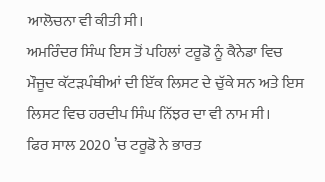ਆਲੋਚਨਾ ਵੀ ਕੀਤੀ ਸੀ।
ਅਮਰਿੰਦਰ ਸਿੰਘ ਇਸ ਤੋਂ ਪਹਿਲਾਂ ਟਰੂਡੋ ਨੂੰ ਕੈਨੇਡਾ ਵਿਚ ਮੌਜੂਦ ਕੱਟੜਪੰਥੀਆਂ ਦੀ ਇੱਕ ਲਿਸਟ ਦੇ ਚੁੱਕੇ ਸਨ ਅਤੇ ਇਸ ਲਿਸਟ ਵਿਚ ਹਰਦੀਪ ਸਿੰਘ ਨਿੱਝਰ ਦਾ ਵੀ ਨਾਮ ਸੀ।
ਫਿਰ ਸਾਲ 2020 ’ਚ ਟਰੂਡੋ ਨੇ ਭਾਰਤ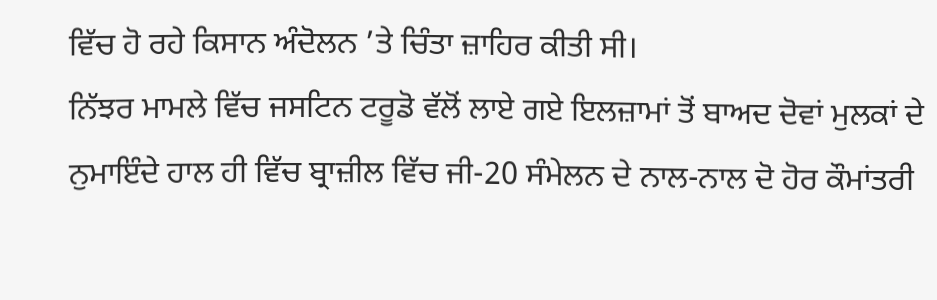ਵਿੱਚ ਹੋ ਰਹੇ ਕਿਸਾਨ ਅੰਦੋਲਨ ’ਤੇ ਚਿੰਤਾ ਜ਼ਾਹਿਰ ਕੀਤੀ ਸੀ।
ਨਿੱਝਰ ਮਾਮਲੇ ਵਿੱਚ ਜਸਟਿਨ ਟਰੂਡੋ ਵੱਲੋਂ ਲਾਏ ਗਏ ਇਲਜ਼ਾਮਾਂ ਤੋਂ ਬਾਅਦ ਦੋਵਾਂ ਮੁਲਕਾਂ ਦੇ ਨੁਮਾਇੰਦੇ ਹਾਲ ਹੀ ਵਿੱਚ ਬ੍ਰਾਜ਼ੀਲ ਵਿੱਚ ਜੀ-20 ਸੰਮੇਲਨ ਦੇ ਨਾਲ-ਨਾਲ ਦੋ ਹੋਰ ਕੌਮਾਂਤਰੀ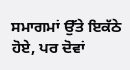ਸਮਾਗਮਾਂ ਉੱਤੇ ਇਕੱਠੇ ਹੋਏ, ਪਰ ਦੋਵਾਂ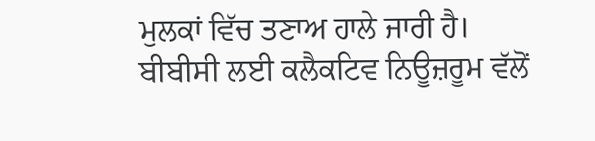ਮੁਲਕਾਂ ਵਿੱਚ ਤਣਾਅ ਹਾਲੇ ਜਾਰੀ ਹੈ।
ਬੀਬੀਸੀ ਲਈ ਕਲੈਕਟਿਵ ਨਿਊਜ਼ਰੂਮ ਵੱਲੋਂ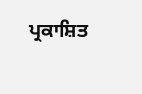ਪ੍ਰਕਾਸ਼ਿਤ